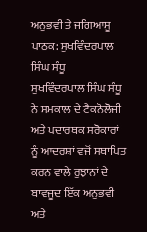ਅਨੁਭਵੀ ਤੇ ਜਗਿਆਸੂ ਪਾਠਕ: ਸੁਖਵਿੰਦਰਪਾਲ ਸਿੰਘ ਸੰਧੂ
ਸੁਖਵਿੰਦਰਪਾਲ ਸਿੰਘ ਸੰਧੂ ਨੇ ਸਮਕਾਲ ਦੇ ਟੈਕਨੋਲੋਜੀ ਅਤੇ ਪਦਾਰਥਕ ਸਰੋਕਾਰਾਂ ਨੂੰ ਆਦਰਸ਼ਾਂ ਵਜੋਂ ਸਥਾਪਿਤ ਕਰਨ ਵਾਲੇ ਰੁਝਾਨਾਂ ਦੇ ਬਾਵਜੂਦ ਇੱਕ ਅਨੁਭਵੀ ਅਤੇ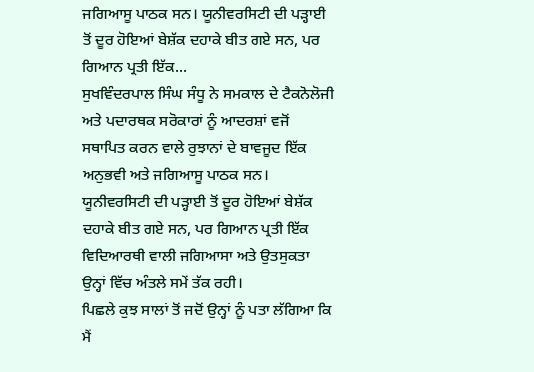ਜਗਿਆਸੂ ਪਾਠਕ ਸਨ। ਯੂਨੀਵਰਸਿਟੀ ਦੀ ਪੜ੍ਹਾਈ ਤੋਂ ਦੂਰ ਹੋਇਆਂ ਬੇਸ਼ੱਕ ਦਹਾਕੇ ਬੀਤ ਗਏ ਸਨ, ਪਰ ਗਿਆਨ ਪ੍ਰਤੀ ਇੱਕ...
ਸੁਖਵਿੰਦਰਪਾਲ ਸਿੰਘ ਸੰਧੂ ਨੇ ਸਮਕਾਲ ਦੇ ਟੈਕਨੋਲੋਜੀ ਅਤੇ ਪਦਾਰਥਕ ਸਰੋਕਾਰਾਂ ਨੂੰ ਆਦਰਸ਼ਾਂ ਵਜੋਂ ਸਥਾਪਿਤ ਕਰਨ ਵਾਲੇ ਰੁਝਾਨਾਂ ਦੇ ਬਾਵਜੂਦ ਇੱਕ ਅਨੁਭਵੀ ਅਤੇ ਜਗਿਆਸੂ ਪਾਠਕ ਸਨ। ਯੂਨੀਵਰਸਿਟੀ ਦੀ ਪੜ੍ਹਾਈ ਤੋਂ ਦੂਰ ਹੋਇਆਂ ਬੇਸ਼ੱਕ ਦਹਾਕੇ ਬੀਤ ਗਏ ਸਨ, ਪਰ ਗਿਆਨ ਪ੍ਰਤੀ ਇੱਕ ਵਿਦਿਆਰਥੀ ਵਾਲੀ ਜਗਿਆਸਾ ਅਤੇ ਉਤਸੁਕਤਾ ਉਨ੍ਹਾਂ ਵਿੱਚ ਅੰਤਲੇ ਸਮੇਂ ਤੱਕ ਰਹੀ।
ਪਿਛਲੇ ਕੁਝ ਸਾਲਾਂ ਤੋਂ ਜਦੋਂ ਉਨ੍ਹਾਂ ਨੂੰ ਪਤਾ ਲੱਗਿਆ ਕਿ ਮੈਂ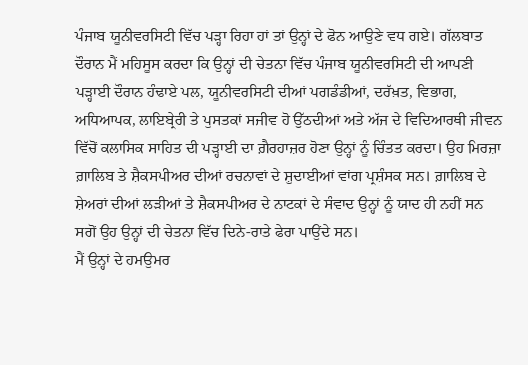ਪੰਜਾਬ ਯੂਨੀਵਰਸਿਟੀ ਵਿੱਚ ਪੜ੍ਹਾ ਰਿਹਾ ਹਾਂ ਤਾਂ ਉਨ੍ਹਾਂ ਦੇ ਫੋਨ ਆਉਣੇ ਵਧ ਗਏ। ਗੱਲਬਾਤ ਦੌਰਾਨ ਮੈਂ ਮਹਿਸੂਸ ਕਰਦਾ ਕਿ ਉਨ੍ਹਾਂ ਦੀ ਚੇਤਨਾ ਵਿੱਚ ਪੰਜਾਬ ਯੂਨੀਵਰਸਿਟੀ ਦੀ ਆਪਣੀ ਪੜ੍ਹਾਈ ਦੌਰਾਨ ਹੰਢਾਏ ਪਲ, ਯੂਨੀਵਰਸਿਟੀ ਦੀਆਂ ਪਗਡੰਡੀਆਂ, ਦਰੱਖ਼ਤ, ਵਿਭਾਗ, ਅਧਿਆਪਕ, ਲਾਇਬ੍ਰੇਰੀ ਤੇ ਪੁਸਤਕਾਂ ਸਜੀਵ ਹੋ ਉੱਠਦੀਆਂ ਅਤੇ ਅੱਜ ਦੇ ਵਿਦਿਆਰਥੀ ਜੀਵਨ ਵਿੱਚੋਂ ਕਲਾਸਿਕ ਸਾਹਿਤ ਦੀ ਪੜ੍ਹਾਈ ਦਾ ਗ਼ੈਰਹਾਜ਼ਰ ਹੋਣਾ ਉਨ੍ਹਾਂ ਨੂੰ ਚਿੰਤਤ ਕਰਦਾ। ਉਹ ਮਿਰਜ਼ਾ ਗ਼ਾਲਿਬ ਤੇ ਸ਼ੈਕਸਪੀਅਰ ਦੀਆਂ ਰਚਨਾਵਾਂ ਦੇ ਸ਼ੁਦਾਈਆਂ ਵਾਂਗ ਪ੍ਰਸ਼ੰਸਕ ਸਨ। ਗ਼ਾਲਿਬ ਦੇ ਸ਼ੇਅਰਾਂ ਦੀਆਂ ਲੜੀਆਂ ਤੇ ਸ਼ੈਕਸਪੀਅਰ ਦੇ ਨਾਟਕਾਂ ਦੇ ਸੰਵਾਦ ਉਨ੍ਹਾਂ ਨੂੰ ਯਾਦ ਹੀ ਨਹੀਂ ਸਨ ਸਗੋਂ ਉਹ ਉਨ੍ਹਾਂ ਦੀ ਚੇਤਨਾ ਵਿੱਚ ਦਿਨੇ-ਰਾਤੇ ਫੇਰਾ ਪਾਉਂਦੇ ਸਨ।
ਮੈਂ ਉਨ੍ਹਾਂ ਦੇ ਹਮਉਮਰ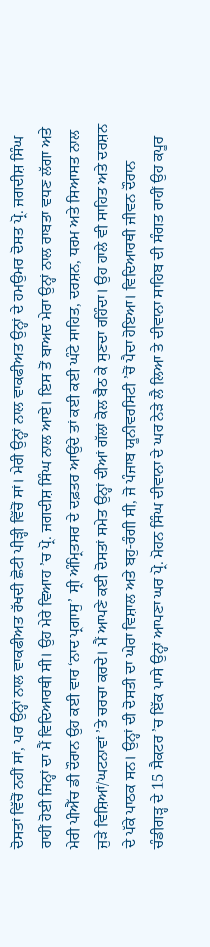ਦੋਸਤਾਂ ਵਿੱਚੋਂ ਨਹੀਂ ਸਾਂ, ਪਰ ਉਨ੍ਹਾਂ ਨਾਲ ਵਾਕਫੀਅਤ ਰੱਖਦੀ ਛੋਟੀ ਪੀੜ੍ਹੀ ਵਿੱਚੋਂ ਸਾਂ। ਮੇਰੀ ਉਨ੍ਹਾਂ ਨਾਲ ਵਾਕਫੀਅਤ ਉਨ੍ਹਾਂ ਦੇ ਹਮਉਮਰ ਦੋਸਤ ਪ੍ਰੋ. ਜਗਦੀਸ਼ ਸਿੰਘ ਰਾਹੀਂ ਹੋਈ ਜਿਨ੍ਹਾਂ ਦਾ ਮੈਂ ਵਿਦਿਆਰਥੀ ਸੀ। ਉਹ ਮੇਰੇ ਵਿਆਹ ’ਚ ਪ੍ਰੋ. ਜਗਦੀਸ਼ ਸਿੰਘ ਨਾਲ ਆਏ। ਇਸ ਤੋਂ ਬਾਅਦ ਮੇਰਾ ਉਨ੍ਹਾਂ ਨਾਲ ਰਾਬਤਾ ਵਧਣ ਲੱਗਾ ਅਤੇ ਮੇਰੀ ਪੀਐੱਚ ਡੀ ਦੌਰਾਨ ਉਹ ਕਈ ਵਾਰ ‘ਨਾਦ ਪ੍ਰਗਾਸੁ’ ਸ੍ਰੀ ਅੰਮ੍ਰਿਤਸਰ ਦੇ ਦਫ਼ਤਰ ਆਉਂਦੇ ਤਾਂ ਕਈ ਕਈ ਘੰਟੇ ਸਾਹਿਤ, ਦਰਸ਼ਨ, ਧਰਮ ਅਤੇ ਸਿਆਸਤ ਨਾਲ ਜੁੜੇ ਵਿਸ਼ਿਆਂ/ਘਟਨਾਵਾਂ ’ਤੇ ਚਰਚਾ ਕਰਦੇ। ਮੈਂ ਆਪਣੇ ਕਈ ਦੋਸਤਾਂ ਸਮੇਤ ਉਨ੍ਹਾਂ ਦੀਆਂ ਗੱਲਾਂ ਕੋਲ ਬੈਠ ਕੇ ਸੁਣਦਾ ਰਹਿੰਦਾ। ਉਹ ਹਾਲੇ ਵੀ ਸਾਹਿਤ ਅਤੇ ਦਰਸ਼ਨ ਦੇ ਪੱਕੇ ਪਾਠਕ ਸਨ। ਉਨ੍ਹਾਂ ਦੀ ਦੋਸਤੀ ਦਾ ਘੇਰਾ ਵਿਸ਼ਾਲ ਅਤੇ ਬਹੁ-ਰੰਗੀ ਸੀ, ਜੋ ਪੰਜਾਬ ਯੂਨੀਵਰਸਿਟੀ ’ਚੋਂ ਪੈਦਾ ਹੋਇਆ। ਵਿਦਿਆਰਥੀ ਜੀਵਨ ਦੌਰਾਨ ਚੰਡੀਗੜ੍ਹ ਦੇ 15 ਸੈਕਟਰ ’ਚ ਇੱਕ ਪਾਸੇ ਉਨ੍ਹਾਂ ਆਪਣਾ ਘਰ ਪ੍ਰੋ. ਮੋਹਨ ਸਿੰਘ ਦੀਵਾਨਾ ਦੇ ਘਰ ਨੇੜੇ ਲੈ ਲਿਆ ਤੇ ਦੀਵਾਨਾ ਸਾਹਿਬ ਦੀ ਸੰਗਤ ਰਾਹੀਂ ਉਹ ਕਪੂਰ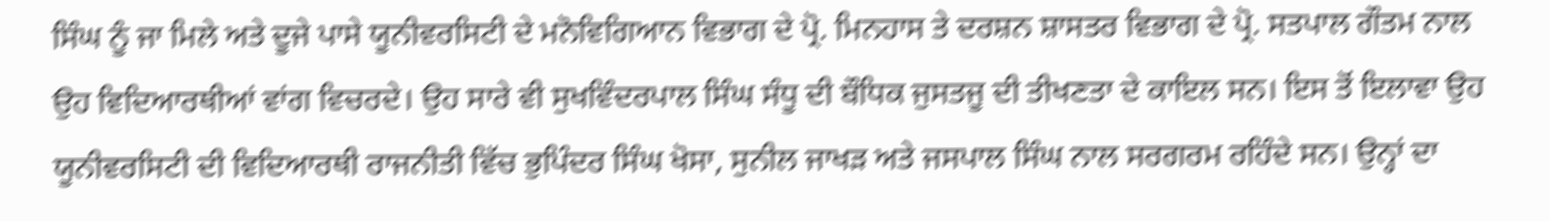ਸਿੰਘ ਨੂੰ ਜਾ ਮਿਲੇ ਅਤੇ ਦੂਜੇ ਪਾਸੇ ਯੂਨੀਵਰਸਿਟੀ ਦੇ ਮਨੋਵਿਗਿਆਨ ਵਿਭਾਗ ਦੇ ਪ੍ਰੋ. ਮਿਨਹਾਸ ਤੇ ਦਰਸ਼ਨ ਸ਼ਾਸਤਰ ਵਿਭਾਗ ਦੇ ਪ੍ਰੋ. ਸਤਪਾਲ ਗੌਤਮ ਨਾਲ ਉਹ ਵਿਦਿਆਰਥੀਆਂ ਵਾਂਗ ਵਿਚਰਦੇ। ਉਹ ਸਾਰੇ ਵੀ ਸੁਖਵਿੰਦਰਪਾਲ ਸਿੰਘ ਸੰਧੂ ਦੀ ਬੌਧਿਕ ਜੁਸਤਜੂ ਦੀ ਤੀਖਣਤਾ ਦੇ ਕਾਇਲ ਸਨ। ਇਸ ਤੋਂ ਇਲਾਵਾ ਉਹ ਯੂਨੀਵਰਸਿਟੀ ਦੀ ਵਿਦਿਆਰਥੀ ਰਾਜਨੀਤੀ ਵਿੱਚ ਭੁਪਿੰਦਰ ਸਿੰਘ ਖੋਸਾ, ਸੁਨੀਲ ਜਾਖੜ ਅਤੇ ਜਸਪਾਲ ਸਿੰਘ ਨਾਲ ਸਰਗਰਮ ਰਹਿੰਦੇ ਸਨ। ਉਨ੍ਹਾਂ ਦਾ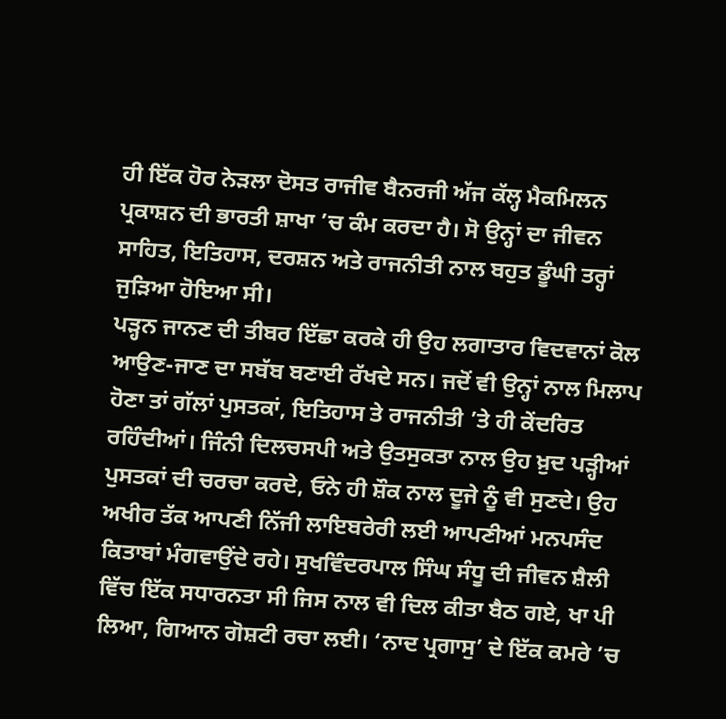ਹੀ ਇੱਕ ਹੋਰ ਨੇੜਲਾ ਦੋਸਤ ਰਾਜੀਵ ਬੈਨਰਜੀ ਅੱਜ ਕੱਲ੍ਹ ਮੈਕਮਿਲਨ ਪ੍ਰਕਾਸ਼ਨ ਦੀ ਭਾਰਤੀ ਸ਼ਾਖਾ ’ਚ ਕੰਮ ਕਰਦਾ ਹੈ। ਸੋ ਉਨ੍ਹਾਂ ਦਾ ਜੀਵਨ ਸਾਹਿਤ, ਇਤਿਹਾਸ, ਦਰਸ਼ਨ ਅਤੇ ਰਾਜਨੀਤੀ ਨਾਲ ਬਹੁਤ ਡੂੰਘੀ ਤਰ੍ਹਾਂ ਜੁੜਿਆ ਹੋਇਆ ਸੀ।
ਪੜ੍ਹਨ ਜਾਨਣ ਦੀ ਤੀਬਰ ਇੱਛਾ ਕਰਕੇ ਹੀ ਉਹ ਲਗਾਤਾਰ ਵਿਦਵਾਨਾਂ ਕੋਲ ਆਉਣ-ਜਾਣ ਦਾ ਸਬੱਬ ਬਣਾਈ ਰੱਖਦੇ ਸਨ। ਜਦੋਂ ਵੀ ਉਨ੍ਹਾਂ ਨਾਲ ਮਿਲਾਪ ਹੋਣਾ ਤਾਂ ਗੱਲਾਂ ਪੁਸਤਕਾਂ, ਇਤਿਹਾਸ ਤੇ ਰਾਜਨੀਤੀ ’ਤੇ ਹੀ ਕੇਂਦਰਿਤ ਰਹਿੰਦੀਆਂ। ਜਿੰਨੀ ਦਿਲਚਸਪੀ ਅਤੇ ਉਤਸੁਕਤਾ ਨਾਲ ਉਹ ਖ਼ੁਦ ਪੜ੍ਹੀਆਂ ਪੁਸਤਕਾਂ ਦੀ ਚਰਚਾ ਕਰਦੇ, ਓਨੇ ਹੀ ਸ਼ੌਕ ਨਾਲ ਦੂਜੇ ਨੂੰ ਵੀ ਸੁਣਦੇ। ਉਹ ਅਖੀਰ ਤੱਕ ਆਪਣੀ ਨਿੱਜੀ ਲਾਇਬਰੇਰੀ ਲਈ ਆਪਣੀਆਂ ਮਨਪਸੰਦ ਕਿਤਾਬਾਂ ਮੰਗਵਾਉਂਦੇ ਰਹੇ। ਸੁਖਵਿੰਦਰਪਾਲ ਸਿੰਘ ਸੰਧੂ ਦੀ ਜੀਵਨ ਸ਼ੈਲੀ ਵਿੱਚ ਇੱਕ ਸਧਾਰਨਤਾ ਸੀ ਜਿਸ ਨਾਲ ਵੀ ਦਿਲ ਕੀਤਾ ਬੈਠ ਗਏ, ਖਾ ਪੀ ਲਿਆ, ਗਿਆਨ ਗੋਸ਼ਟੀ ਰਚਾ ਲਈ। ‘ਨਾਦ ਪ੍ਰਗਾਸੁ’ ਦੇ ਇੱਕ ਕਮਰੇ ’ਚ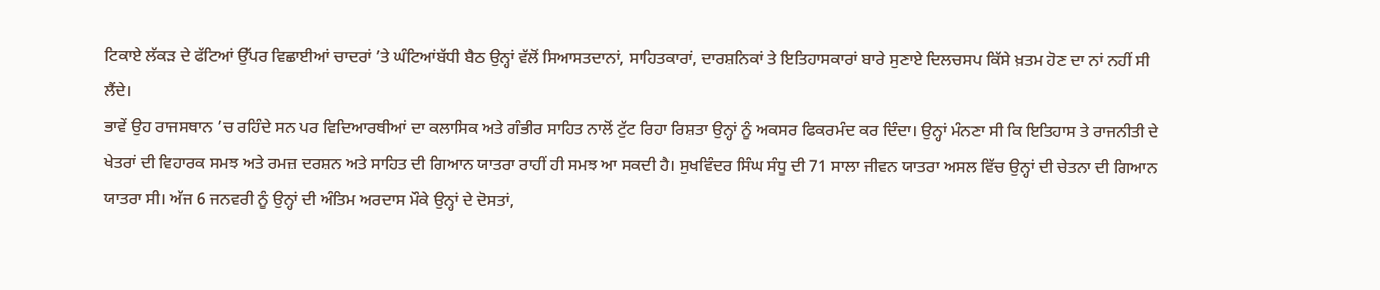ਟਿਕਾਏ ਲੱਕੜ ਦੇ ਫੱਟਿਆਂ ਉੱਪਰ ਵਿਛਾਈਆਂ ਚਾਦਰਾਂ ’ਤੇ ਘੰਟਿਆਂਬੱਧੀ ਬੈਠ ਉਨ੍ਹਾਂ ਵੱਲੋਂ ਸਿਆਸਤਦਾਨਾਂ, ਸਾਹਿਤਕਾਰਾਂ, ਦਾਰਸ਼ਨਿਕਾਂ ਤੇ ਇਤਿਹਾਸਕਾਰਾਂ ਬਾਰੇ ਸੁਣਾਏ ਦਿਲਚਸਪ ਕਿੱਸੇ ਖ਼ਤਮ ਹੋਣ ਦਾ ਨਾਂ ਨਹੀਂ ਸੀ ਲੈਂਦੇ।
ਭਾਵੇਂ ਉਹ ਰਾਜਸਥਾਨ ’ਚ ਰਹਿੰਦੇ ਸਨ ਪਰ ਵਿਦਿਆਰਥੀਆਂ ਦਾ ਕਲਾਸਿਕ ਅਤੇ ਗੰਭੀਰ ਸਾਹਿਤ ਨਾਲੋਂ ਟੁੱਟ ਰਿਹਾ ਰਿਸ਼ਤਾ ਉਨ੍ਹਾਂ ਨੂੰ ਅਕਸਰ ਫਿਕਰਮੰਦ ਕਰ ਦਿੰਦਾ। ਉਨ੍ਹਾਂ ਮੰਨਣਾ ਸੀ ਕਿ ਇਤਿਹਾਸ ਤੇ ਰਾਜਨੀਤੀ ਦੇ ਖੇਤਰਾਂ ਦੀ ਵਿਹਾਰਕ ਸਮਝ ਅਤੇ ਰਮਜ਼ ਦਰਸ਼ਨ ਅਤੇ ਸਾਹਿਤ ਦੀ ਗਿਆਨ ਯਾਤਰਾ ਰਾਹੀਂ ਹੀ ਸਮਝ ਆ ਸਕਦੀ ਹੈ। ਸੁਖਵਿੰਦਰ ਸਿੰਘ ਸੰਧੂ ਦੀ 71 ਸਾਲਾ ਜੀਵਨ ਯਾਤਰਾ ਅਸਲ ਵਿੱਚ ਉਨ੍ਹਾਂ ਦੀ ਚੇਤਨਾ ਦੀ ਗਿਆਨ ਯਾਤਰਾ ਸੀ। ਅੱਜ 6 ਜਨਵਰੀ ਨੂੰ ਉਨ੍ਹਾਂ ਦੀ ਅੰਤਿਮ ਅਰਦਾਸ ਮੌਕੇ ਉਨ੍ਹਾਂ ਦੇ ਦੋਸਤਾਂ,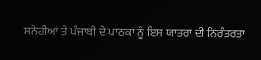ਸਨੇਹੀਆਂ ਤੇ ਪੰਜਾਬੀ ਦੇ ਪਾਠਕਾਂ ਨੂੰ ਇਸ ਯਾਤਰਾ ਦੀ ਨਿਰੰਤਰਤਾ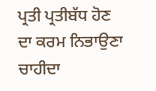ਪ੍ਰਤੀ ਪ੍ਰਤੀਬੱਧ ਹੋਣ ਦਾ ਕਰਮ ਨਿਭਾਉਣਾ ਚਾਹੀਦਾ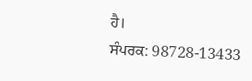ਹੈ।
ਸੰਪਰਕ: 98728-13433